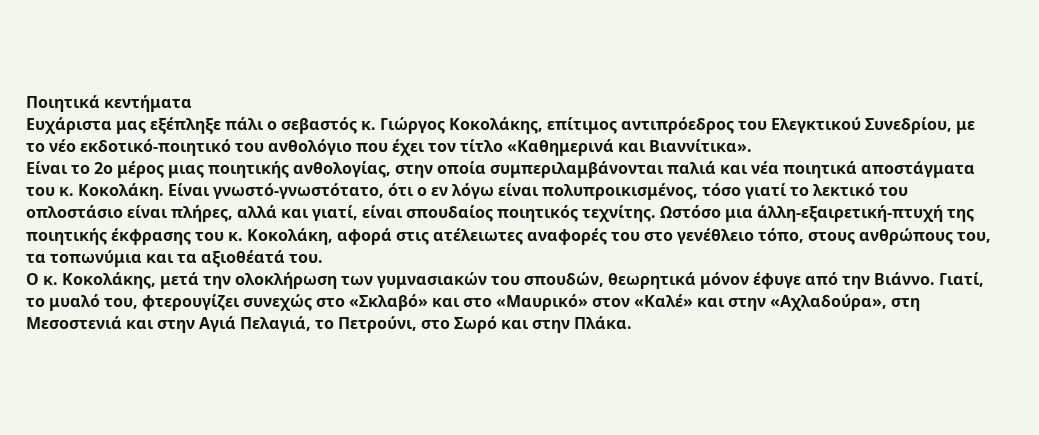Ποιητικά κεντήματα
Ευχάριστα μας εξέπληξε πάλι ο σεβαστός κ. Γιώργος Κοκολάκης, επίτιμος αντιπρόεδρος του Ελεγκτικού Συνεδρίου, με το νέο εκδοτικό-ποιητικό του ανθολόγιο που έχει τον τίτλο «Καθημερινά και Βιαννίτικα».
Είναι το 2ο μέρος μιας ποιητικής ανθολογίας, στην οποία συμπεριλαμβάνονται παλιά και νέα ποιητικά αποστάγματα του κ. Κοκολάκη. Είναι γνωστό-γνωστότατο, ότι ο εν λόγω είναι πολυπροικισμένος, τόσο γιατί το λεκτικό του οπλοστάσιο είναι πλήρες, αλλά και γιατί, είναι σπουδαίος ποιητικός τεχνίτης. Ωστόσο μια άλλη-εξαιρετική-πτυχή της ποιητικής έκφρασης του κ. Κοκολάκη, αφορά στις ατέλειωτες αναφορές του στο γενέθλειο τόπο, στους ανθρώπους του, τα τοπωνύμια και τα αξιοθέατά του.
Ο κ. Κοκολάκης, μετά την ολοκλήρωση των γυμνασιακών του σπουδών, θεωρητικά μόνον έφυγε από την Βιάννο. Γιατί, το μυαλό του, φτερουγίζει συνεχώς στο «Σκλαβό» και στο «Μαυρικό» στον «Καλέ» και στην «Αχλαδούρα», στη Μεσοστενιά και στην Αγιά Πελαγιά, το Πετρούνι, στο Σωρό και στην Πλάκα.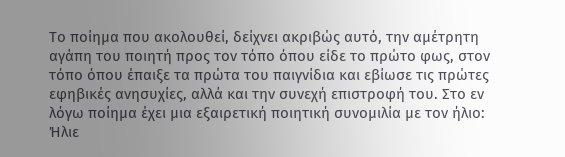Το ποίημα που ακολουθεί, δείχνει ακριβώς αυτό, την αμέτρητη αγάπη του ποιητή προς τον τόπο όπου είδε το πρώτο φως, στον τόπο όπου έπαιξε τα πρώτα του παιγνίδια και εβίωσε τις πρώτες εφηβικές ανησυχίες, αλλά και την συνεχή επιστροφή του. Στο εν λόγω ποίημα έχει μια εξαιρετική ποιητική συνομιλία με τον ήλιο:
Ήλιε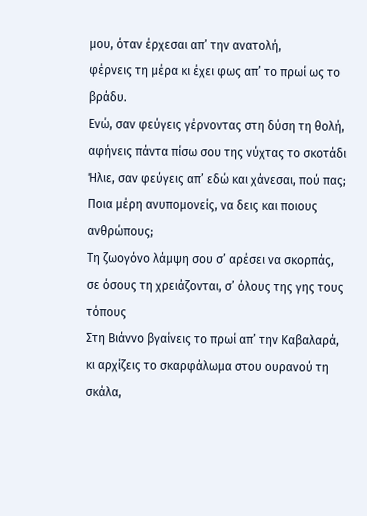μου, όταν έρχεσαι απ’ την ανατολή,
φέρνεις τη μέρα κι έχει φως απ’ το πρωί ως το βράδυ.
Ενώ, σαν φεύγεις γέρνοντας στη δύση τη θολή,
αφήνεις πάντα πίσω σου της νύχτας το σκοτάδι
Ήλιε, σαν φεύγεις απ’ εδώ και χάνεσαι, πού πας;
Ποια μέρη ανυπομονείς, να δεις και ποιους ανθρώπους;
Τη ζωογόνο λάμψη σου σ’ αρέσει να σκορπάς,
σε όσους τη χρειάζονται, σ’ όλους της γης τους τόπους
Στη Βιάννο βγαίνεις το πρωί απ’ την Καβαλαρά,
κι αρχίζεις το σκαρφάλωμα στου ουρανού τη σκάλα,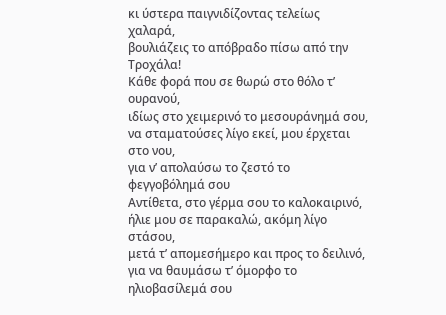κι ύστερα παιγνιδίζοντας τελείως χαλαρά,
βουλιάζεις το απόβραδο πίσω από την Τροχάλα!
Κάθε φορά που σε θωρώ στο θόλο τ’ ουρανού,
ιδίως στο χειμερινό το μεσουράνημά σου,
να σταματούσες λίγο εκεί, μου έρχεται στο νου,
για ν’ απολαύσω το ζεστό το φεγγοβόλημά σου
Αντίθετα, στο γέρμα σου το καλοκαιρινό,
ήλιε μου σε παρακαλώ, ακόμη λίγο στάσου,
μετά τ’ απομεσήμερο και προς το δειλινό,
για να θαυμάσω τ’ όμορφο το ηλιοβασίλεμά σου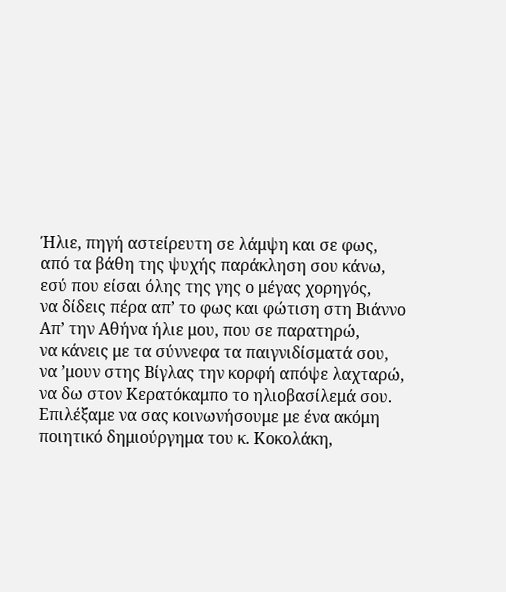Ήλιε, πηγή αστείρευτη σε λάμψη και σε φως,
από τα βάθη της ψυχής παράκληση σου κάνω,
εσύ που είσαι όλης της γης ο μέγας χορηγός,
να δίδεις πέρα απ’ το φως και φώτιση στη Βιάννο
Απ’ την Αθήνα ήλιε μου, που σε παρατηρώ,
να κάνεις με τα σύννεφα τα παιγνιδίσματά σου,
να ’μουν στης Βίγλας την κορφή απόψε λαχταρώ,
να δω στον Κερατόκαμπο το ηλιοβασίλεμά σου.
Επιλέξαμε να σας κοινωνήσουμε με ένα ακόμη ποιητικό δημιούργημα του κ. Κοκολάκη,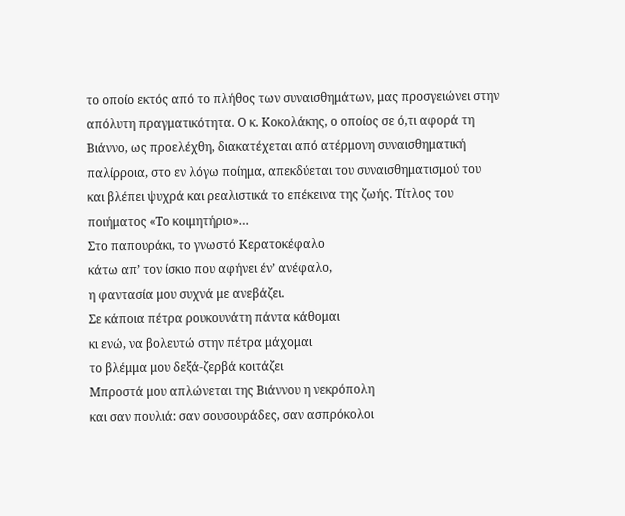το οποίο εκτός από το πλήθος των συναισθημάτων, μας προσγειώνει στην απόλυτη πραγματικότητα. Ο κ. Κοκολάκης, ο οποίος σε ό,τι αφορά τη Βιάννο, ως προελέχθη, διακατέχεται από ατέρμονη συναισθηματική παλίρροια, στο εν λόγω ποίημα, απεκδύεται του συναισθηματισμού του και βλέπει ψυχρά και ρεαλιστικά το επέκεινα της ζωής. Τίτλος του ποιήματος «Το κοιμητήριο»…
Στο παπουράκι, το γνωστό Κερατοκέφαλο
κάτω απ’ τον ίσκιο που αφήνει έν’ ανέφαλο,
η φαντασία μου συχνά με ανεβάζει.
Σε κάποια πέτρα ρουκουνάτη πάντα κάθομαι
κι ενώ, να βολευτώ στην πέτρα μάχομαι
το βλέμμα μου δεξά-ζερβά κοιτάζει
Μπροστά μου απλώνεται της Βιάννου η νεκρόπολη
και σαν πουλιά: σαν σουσουράδες, σαν ασπρόκολοι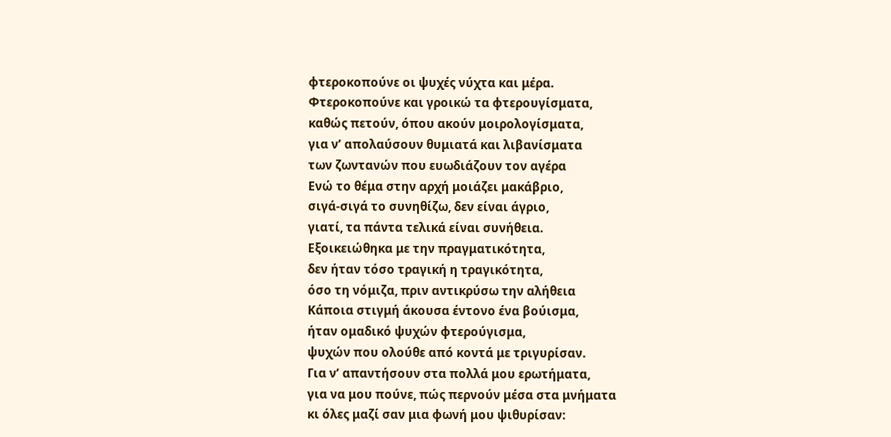φτεροκοπούνε οι ψυχές νύχτα και μέρα.
Φτεροκοπούνε και γροικώ τα φτερουγίσματα,
καθώς πετούν, όπου ακούν μοιρολογίσματα,
για ν’ απολαύσουν θυμιατά και λιβανίσματα
των ζωντανών που ευωδιάζουν τον αγέρα
Ενώ το θέμα στην αρχή μοιάζει μακάβριο,
σιγά-σιγά το συνηθίζω, δεν είναι άγριο,
γιατί, τα πάντα τελικά είναι συνήθεια.
Εξοικειώθηκα με την πραγματικότητα,
δεν ήταν τόσο τραγική η τραγικότητα,
όσο τη νόμιζα, πριν αντικρύσω την αλήθεια
Κάποια στιγμή άκουσα έντονο ένα βούισμα,
ήταν ομαδικό ψυχών φτερούγισμα,
ψυχών που ολούθε από κοντά με τριγυρίσαν.
Για ν’ απαντήσουν στα πολλά μου ερωτήματα,
για να μου πούνε, πώς περνούν μέσα στα μνήματα
κι όλες μαζί σαν μια φωνή μου ψιθυρίσαν: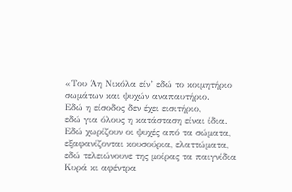«Του Άη Νικόλα είν’ εδώ το κοιμητήριο
σωμάτων και ψυχών αναπαυτήριο.
Εδώ η είσοδος δεν έχει εισιτήριο,
εδώ για όλους η κατάσταση είναι ίδια.
Εδώ χωρίζουν οι ψυχές από τα σώματα,
εξαφανίζονται κουσούρια, ελαττώματα,
εδώ τελειώνουνε της μοίρας τα παιγνίδια
Κυρά κι αφέντρα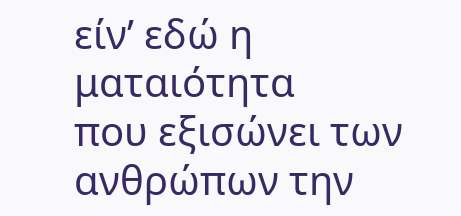είν’ εδώ η ματαιότητα
που εξισώνει των ανθρώπων την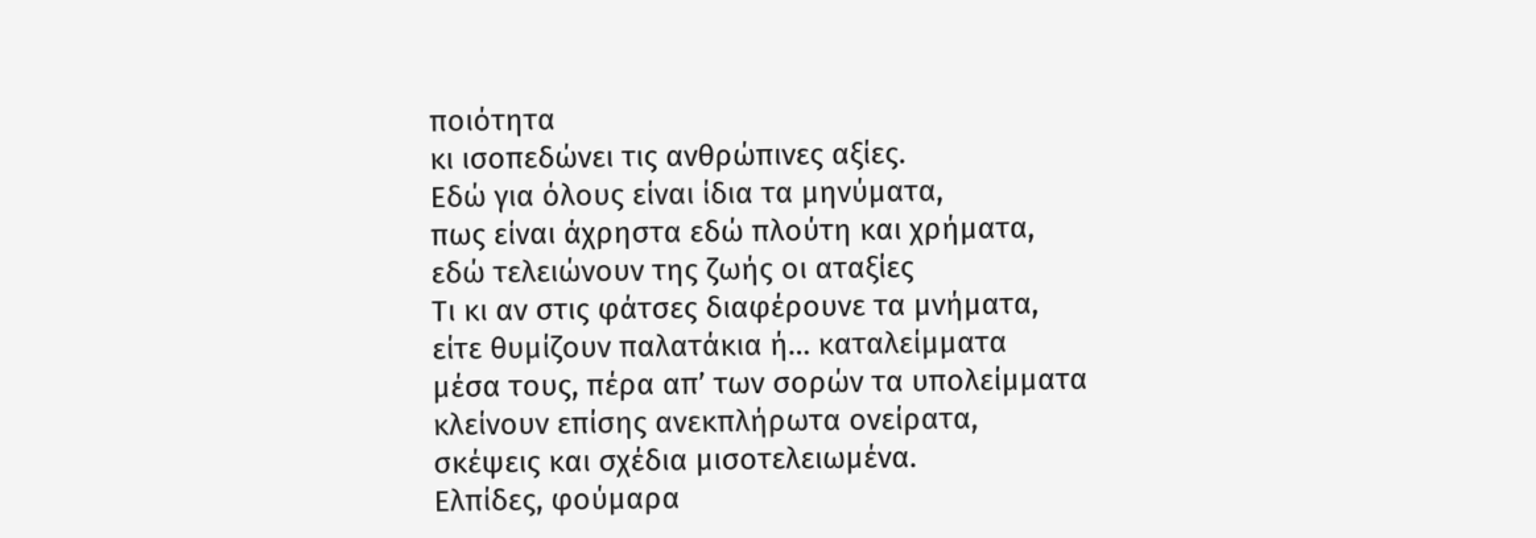ποιότητα
κι ισοπεδώνει τις ανθρώπινες αξίες.
Εδώ για όλους είναι ίδια τα μηνύματα,
πως είναι άχρηστα εδώ πλούτη και χρήματα,
εδώ τελειώνουν της ζωής οι αταξίες
Τι κι αν στις φάτσες διαφέρουνε τα μνήματα,
είτε θυμίζουν παλατάκια ή… καταλείμματα
μέσα τους, πέρα απ’ των σορών τα υπολείμματα
κλείνουν επίσης ανεκπλήρωτα ονείρατα,
σκέψεις και σχέδια μισοτελειωμένα.
Ελπίδες, φούμαρα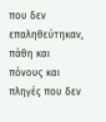που δεν επαληθεύτηκαν,
πάθη και πόνους και πληγές που δεν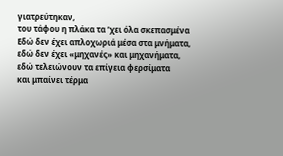γιατρεύτηκαν,
του τάφου η πλάκα τα ’χει όλα σκεπασμένα
Εδώ δεν έχει απλοχωριά μέσα στα μνήματα,
εδώ δεν έχει «μηχανές» και μηχανήματα,
εδώ τελειώνουν τα επίγεια φερσίματα
και μπαίνει τέρμα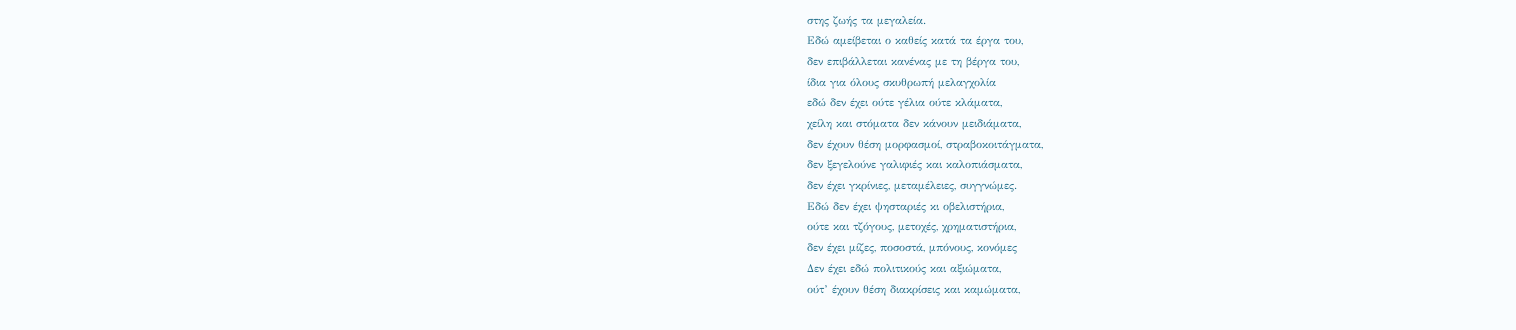στης ζωής τα μεγαλεία.
Εδώ αμείβεται ο καθείς κατά τα έργα του,
δεν επιβάλλεται κανένας με τη βέργα του,
ίδια για όλους σκυθρωπή μελαγχολία
εδώ δεν έχει ούτε γέλια ούτε κλάματα,
χείλη και στόματα δεν κάνουν μειδιάματα,
δεν έχουν θέση μορφασμοί, στραβοκοιτάγματα,
δεν ξεγελούνε γαλιφιές και καλοπιάσματα,
δεν έχει γκρίνιες, μεταμέλειες, συγγνώμες.
Εδώ δεν έχει ψησταριές κι οβελιστήρια,
ούτε και τζόγους, μετοχές, χρηματιστήρια,
δεν έχει μίζες, ποσοστά, μπόνους, κονόμες
Δεν έχει εδώ πολιτικούς και αξιώματα,
ούτ’ έχουν θέση διακρίσεις και καμώματα,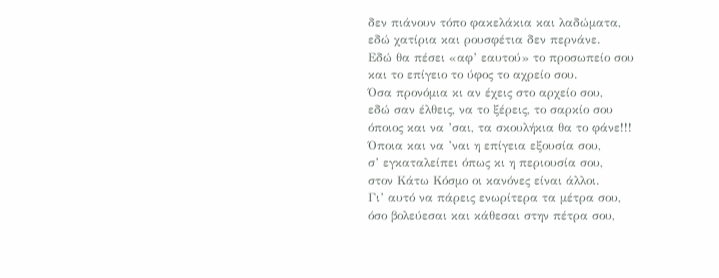δεν πιάνουν τόπο φακελάκια και λαδώματα,
εδώ χατίρια και ρουσφέτια δεν περνάνε.
Εδώ θα πέσει «αφ’ εαυτού» το προσωπείο σου
και το επίγειο το ύφος το αχρείο σου.
Όσα προνόμια κι αν έχεις στο αρχείο σου,
εδώ σαν έλθεις, να το ξέρεις, το σαρκίο σου
όποιος και να ’σαι, τα σκουλήκια θα το φάνε!!!
Όποια και να ’ναι η επίγεια εξουσία σου,
σ’ εγκαταλείπει όπως κι η περιουσία σου,
στον Κάτω Κόσμο οι κανόνες είναι άλλοι.
Γι’ αυτό να πάρεις ενωρίτερα τα μέτρα σου,
όσο βολεύεσαι και κάθεσαι στην πέτρα σου,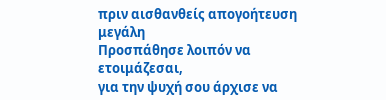πριν αισθανθείς απογοήτευση μεγάλη
Προσπάθησε λοιπόν να ετοιμάζεσαι,
για την ψυχή σου άρχισε να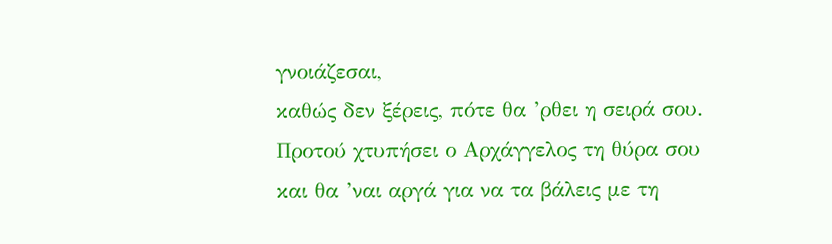γνοιάζεσαι,
καθώς δεν ξέρεις, πότε θα ’ρθει η σειρά σου.
Προτού χτυπήσει ο Αρχάγγελος τη θύρα σου
και θα ’ναι αργά για να τα βάλεις με τη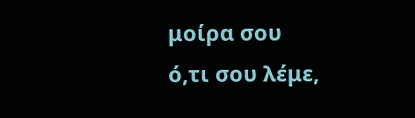μοίρα σου
ό,τι σου λέμε,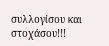συλλογίσου και στοχάσου!!!